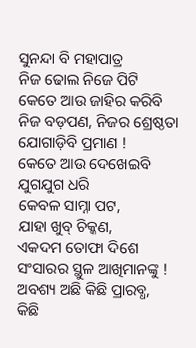ସୁନନ୍ଦା ବି ମହାପାତ୍ର
ନିଜ ଢୋଲ ନିଜେ ପିଟି
କେତେ ଆଉ ଜାହିର କରିବି
ନିଜ ବଡ଼ପଣ, ନିଜର ଶ୍ରେଷ୍ଠତା
ଯୋଗାଡ଼ିବି ପ୍ରମାଣ !
କେତେ ଆଉ ଦେଖେଇବି
ଯୁଗଯୁଗ ଧରି
କେବଳ ସାମ୍ନା ପଟ,
ଯାହା ଖୁବ୍ ଚିକ୍କଣ,
ଏକଦମ ତୋଫା ଦିଶେ
ସଂସାରର ସ୍ଥୁଳ ଆଖିମାନଙ୍କୁ !
ଅବଶ୍ୟ ଅଛି କିଛି ପ୍ରାରବ୍ଧ,
କିଛି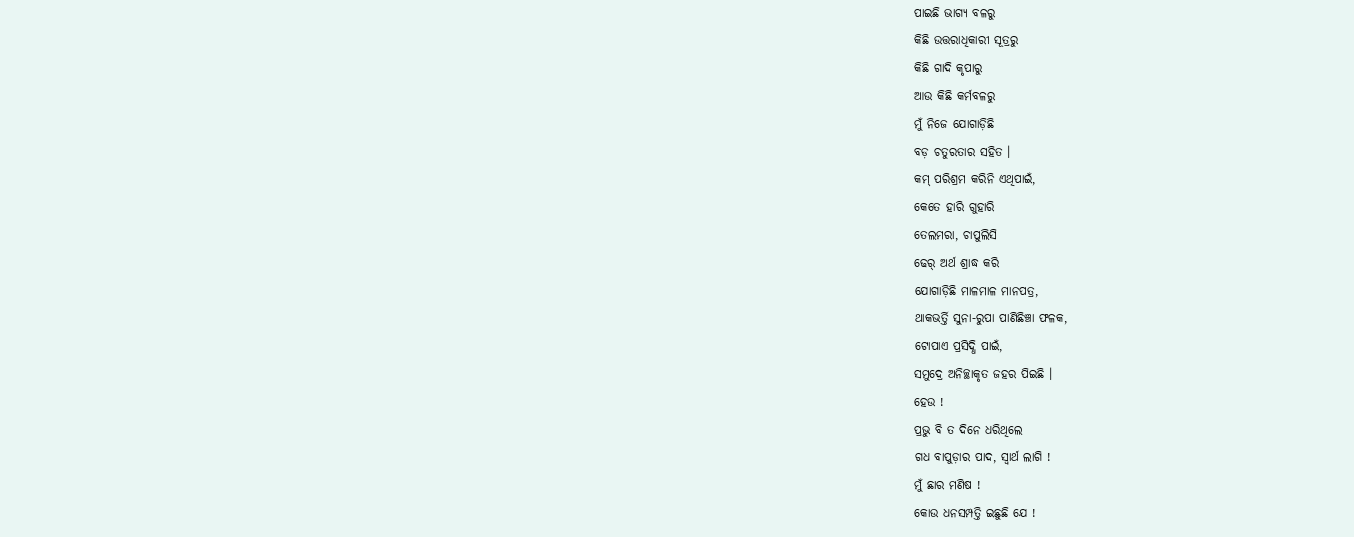ପାଇଛି ଭାଗ୍ୟ ବଳରୁ
କିଛି ଉତ୍ତରାଧିକାରୀ ସୂତ୍ରରୁ
କିଛି ଗାଦି କୃପାରୁ
ଆଉ କିଛି କର୍ମବଳରୁ
ମୁଁ ନିଜେ ଯୋଗାଡ଼ିଛି
ବଡ଼ ଚତୁରତାର ସହିତ ।
କମ୍ ପରିଶ୍ରମ କରିନି ଏଥିପାଇଁ,
କେତେ ହାରି ଗୁହାରି
ତେଲମରା, ଚାପୁଲିସି
ଢେର୍ ଅର୍ଥ ଶ୍ରାଦ୍ଧ କରି
ଯୋଗାଡ଼ିଛି ମାଳମାଳ ମାନପତ୍ର,
ଥାକଭର୍ତ୍ତି ସୁନା-ରୁପା ପାଣିଛିଞ୍ଚା ଫଳକ,
ଟୋପାଏ ପ୍ରସିଦ୍ଧି ପାଇଁ,
ସମୁଦ୍ରେ ଅନିଚ୍ଛାକୃତ ଜହର ପିଇଛି ।
ହେଉ !
ପ୍ରଭୁ ବି ତ ଦିନେ ଧରିଥିଲେ
ଗଧ ବାପୁଡ଼ାର ପାଦ, ସ୍ୱାର୍ଥ ଲାଗି !
ମୁଁ ଛାର ମଣିଷ !
କୋଉ ଧନସମ୍ପତ୍ତି ଇଛୁଛି ଯେ !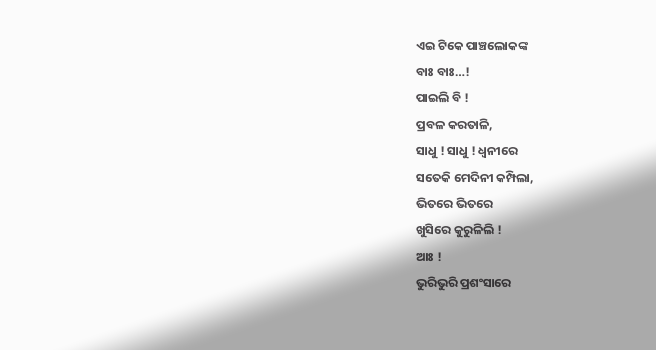ଏଇ ଟିକେ ପାଞ୍ଚଲୋକଙ୍କ
ବାଃ ବାଃ…!
ପାଇଲି ବି !
ପ୍ରବଳ କରତାଳି,
ସାଧୁ ! ସାଧୁ ! ଧ୍ୱନୀରେ
ସତେକି ମେଦିନୀ କମ୍ପିଲା,
ଭିତରେ ଭିତରେ
ଖୁସିରେ କୁରୁଳିଲି !
ଆଃ !
ଭୁରିଭୁରି ପ୍ରଶଂସାରେ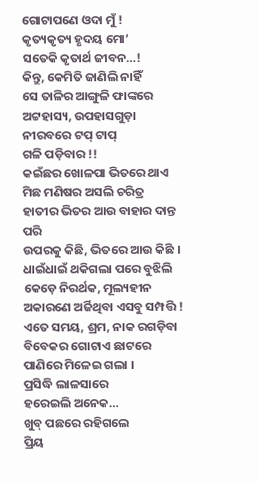ଗୋଟାପଣେ ଓଦା ମୁଁ !
କୃତ୍ୟକୃତ୍ୟ ହୃଦୟ ମୋ’
ସତେକି କୃତାର୍ଥ ଜୀବନ…!
କିନ୍ତୁ, କେମିତି ଜାଣିଲି ନାହିଁ
ସେ ତାଳିର ଆଙ୍ଗୁଳି ଫାଙ୍କରେ
ଅଟ୍ଟହାସ୍ୟ, ଉପହାସଗୁଡ଼ା
ନୀରବରେ ଟପ୍ ଟାପ୍
ଗଳି ପଡ଼ିବାର !!
କଇଁଛର ଖୋଳପା ଭିତରେ ଥାଏ
ମିଛ ମଣିଷର ଅସଲି ଚରିତ୍ର
ହାତୀର ଭିତର ଆଉ ବାହାର ଦାନ୍ତ ପରି
ଉପରକୁ କିଛି, ଭିତରେ ଆଉ କିଛି ।
ଧାଇଁଧାଇଁ ଥକିଗଲା ପରେ ବୁଝିଲି
କେଡ଼େ ନିରର୍ଥକ, ମୂଲ୍ୟହୀନ
ଅକାରଣେ ଅର୍ଜିଥିବା ଏସବୁ ସମ୍ପତ୍ତି !
ଏତେ ସମୟ, ଶ୍ରମ, ନାକ ରଗଡ଼ିବା
ବିବେକର ଗୋଟାଏ ଛାଟରେ
ପାଣିରେ ମିଳେଇ ଗଲା ।
ପ୍ରସିଦ୍ଧି ଲାଳସାରେ
ହରେଇଲି ଅନେକ…
ଖୁବ୍ ପଛରେ ରହିଗଲେ
ପ୍ରିୟ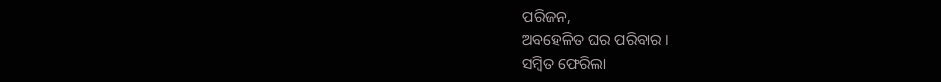ପରିଜନ,
ଅବହେଳିତ ଘର ପରିବାର ।
ସମ୍ବିତ ଫେରିଲା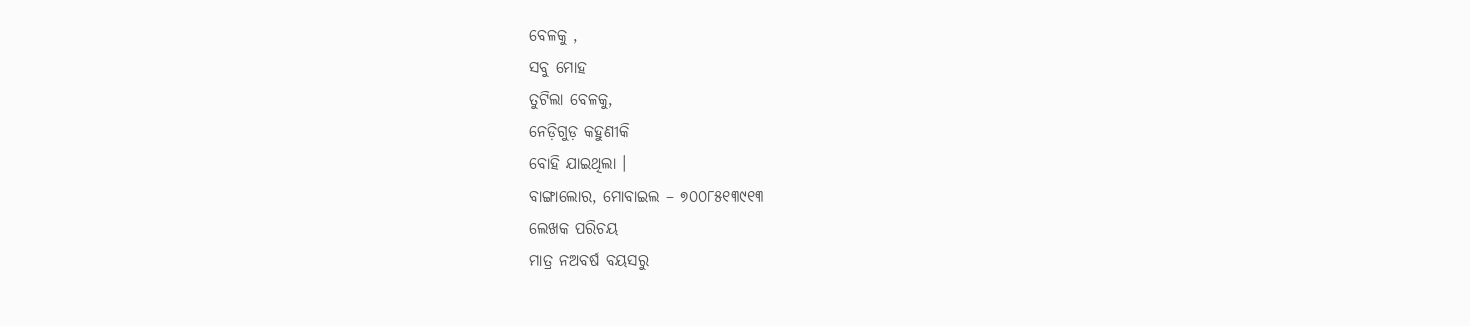ବେଳକୁ ,
ସବୁ ମୋହ
ତୁଟିଲା ବେଳକୁ,
ନେଡ଼ିଗୁଡ଼ କହୁଣୀକି
ବୋହି ଯାଇଥିଲା ।
ବାଙ୍ଗାଲୋର, ମୋବାଇଲ – ୭୦୦୮୫୧୩୯୧୩
ଲେଖକ ପରିଚୟ
ମାତ୍ର ନଅବର୍ଷ ବୟସରୁ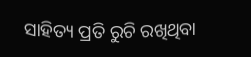ସାହିତ୍ୟ ପ୍ରତି ରୁଚି ରଖିଥିବା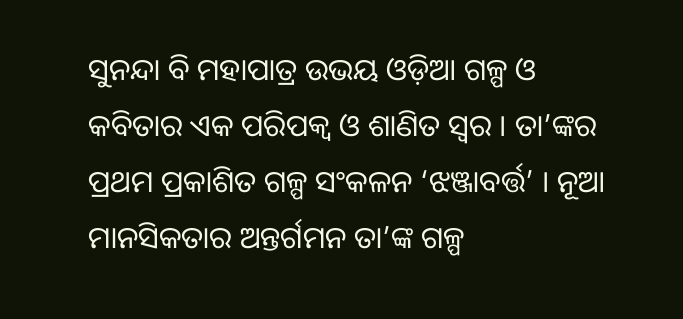ସୁନନ୍ଦା ବି ମହାପାତ୍ର ଉଭୟ ଓଡ଼ିଆ ଗଳ୍ପ ଓ କବିତାର ଏକ ପରିପକ୍ୱ ଓ ଶାଣିତ ସ୍ଵର । ତା’ଙ୍କର ପ୍ରଥମ ପ୍ରକାଶିତ ଗଳ୍ପ ସଂକଳନ ‘ଝଞ୍ଜାବର୍ତ୍ତ’ । ନୂଆ ମାନସିକତାର ଅନ୍ତର୍ଗମନ ତା’ଙ୍କ ଗଳ୍ପ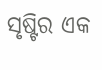ସୃଷ୍ଟିର ଏକ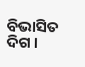ବିଭାସିତ ଦିଗ ।